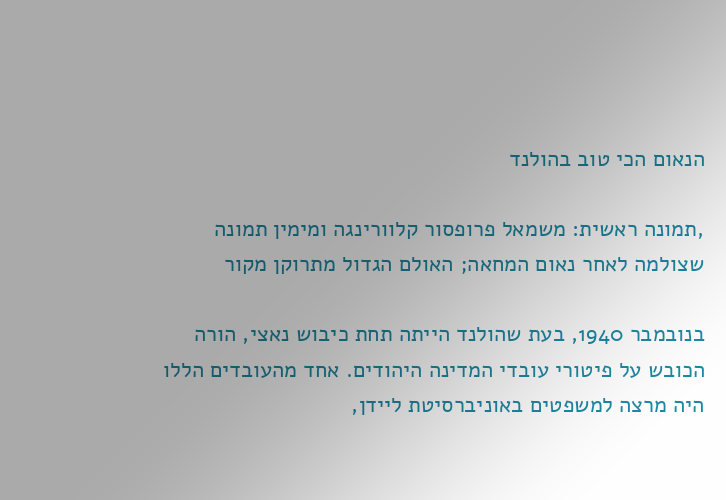הנאום הכי טוב בהולנד

,תמונה ראשית: משמאל פרופסור קלוורינגה ומימין תמונה שצולמה לאחר נאום המחאה; האולם הגדול מתרוקן מקור

בנובמבר 1940, בעת שהולנד הייתה תחת כיבוש נאצי, הורה הכובש על פיטורי עובדי המדינה היהודים. אחד מהעובדים הללו היה מרצה למשפטים באוניברסיטת ליידן,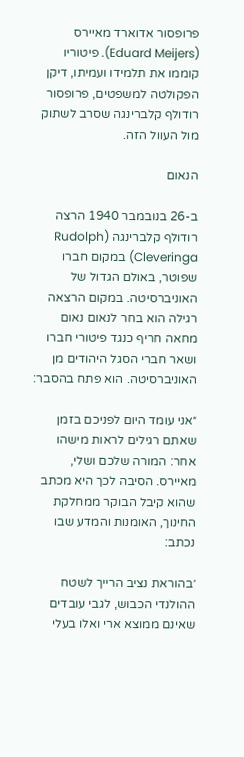פרופסור אדוארד מאיירס (Eduard Meijers). פיטוריו קוממו את תלמידו ועמיתו, דיקן הפקולטה למשפטים, פרופסור רודולף קלברינגה שסרב לשתוק מול העוול הזה.

הנאום

ב-26 בנובמבר 1940 הרצה רודולף קלברינגה (Rudolph Cleveringa) במקום חברו שפוטר, באולם הגדול של האוניברסיטה. במקום הרצאה רגילה הוא בחר לנאום נאום מחאה חריף כנגד פיטורי חברו ושאר חברי הסגל היהודים מן האוניברסיטה. הוא פתח בהסבר:

״אני עומד היום לפניכם בזמן שאתם רגילים לראות מישהו אחר: המורה שלכם ושלי, מאיירס. הסיבה לכך היא מכתב שהוא קיבל הבוקר ממחלקת החינוך, האומנות והמדע שבו נכתב:

׳בהוראת נציב הרייך לשטח ההולנדי הכבוש, לגבי עובדים שאינם ממוצא ארי ואלו בעלי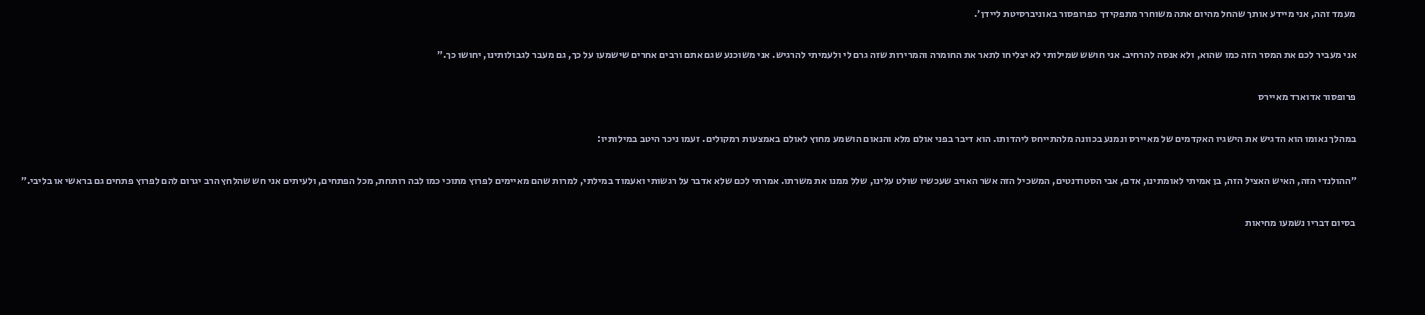מעמד זהה, אני מיידע אותך שהחל מהיום אתה משוחרר מתפקידך כפרופסור באוניברסיטת ליידן׳.

אני מעביר לכם את המסר הזה כמו שהוא, ולא אנסה להרחיב. אני חושש שמילותי לא יצליחו לתאר את החומרה והמרירות שזה גרם לי ולעמיתי להרגיש. אני משוכנע שגם אתם ורבים אחרים שישמעו על כך, גם מעבר לגבולותינו, יחושו כך.״

פרופסור אדוארד מאיירס

במהלך נאומו הוא הדגיש את הישגיו האקדמים של מאיירס ונמנע בכוונה מלהתייחס ליהדותו. הוא דיבר בפני אולם מלא והנאום הושמע מחוץ לאולם באמצעות רמקולים. זעמו ניכר היטב במילותיו:

״ההולנדי הזה, האיש האציל הזה, בן אמיתי לאומתינו, אדם, אבי הסטודנטים, המשכיל הזה אשר האויב שעכשיו שולט עלינו, שלל ממנו את משרתו. אמרתי לכם שלא אדבר על רגשותי ואעמוד במילתי, למרות שהם מאיימים לפרוץ מתוכי כמו לבה רותחת, מכל הפתחים, ולעיתים אני חש שהלחץ הרב יגרום להם לפרוץ פתחים גם בראשי או בליבי.״

בסיום דבריו נשמעו מחיאות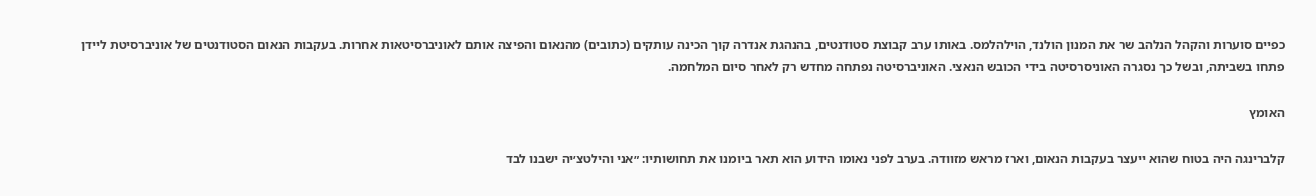כפיים סוערות והקהל הנלהב שר את המנון הולנד, הוילהלמס. באותו ערב קבוצת סטודנטים, בהנהגת אנדרה קוך הכינה עותקים (כתובים) מהנאום והפיצה אותם לאוניברסיטאות אחרות. בעקבות הנאום הסטודנטים של אוניברסיטת ליידן פתחו בשביתה, ובשל כך נסגרה האוניסרסיטה בידי הכובש הנאצי. האוניברסיטה נפתחה מחדש רק לאחר סיום המלחמה.

האומץ

קלברינגה היה בטוח שהוא ייעצר בעקבות הנאום, וארז מראש מזוודה. בערב לפני נאומו הידוע הוא תאר ביומנו את תחושותיו: ״אני והילטצ׳יה ישבנו לבד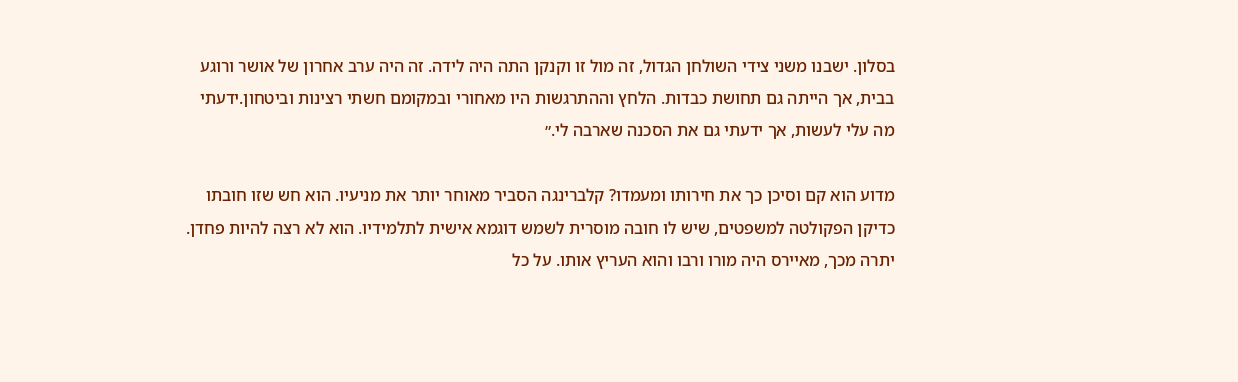בסלון. ישבנו משני צידי השולחן הגדול, זה מול זו וקנקן התה היה לידה. זה היה ערב אחרון של אושר ורוגע בבית, אך הייתה גם תחושת כבדות. הלחץ וההתרגשות היו מאחורי ובמקומם חשתי רצינות וביטחון.ידעתי מה עלי לעשות, אך ידעתי גם את הסכנה שארבה לי.״

מדוע הוא קם וסיכן כך את חירותו ומעמדו? קלברינגה הסביר מאוחר יותר את מניעיו. הוא חש שזו חובתו כדיקן הפקולטה למשפטים, שיש לו חובה מוסרית לשמש דוגמא אישית לתלמידיו. הוא לא רצה להיות פחדן. יתרה מכך, מאיירס היה מורו ורבו והוא העריץ אותו. על כל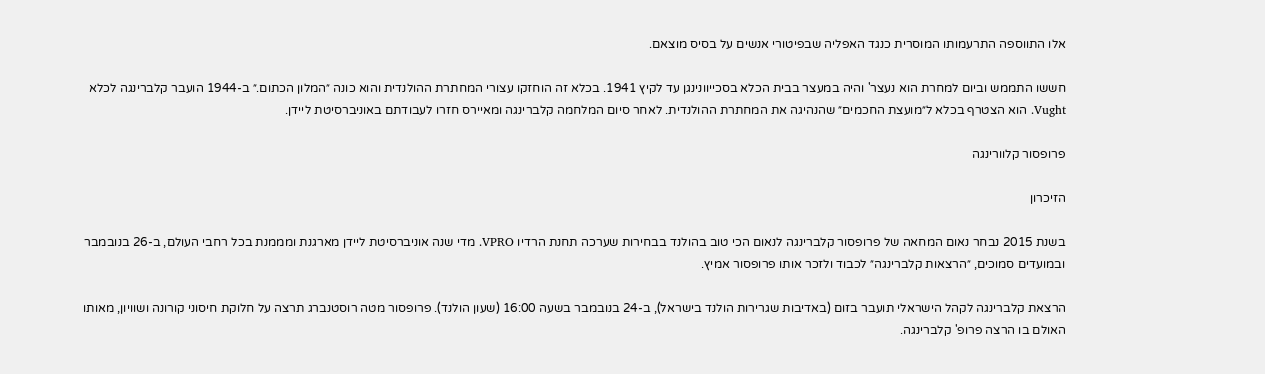אלו התווספה התרעמותו המוסרית כנגד האפליה שבפיטורי אנשים על בסיס מוצאם.

חששו התממש וביום למחרת הוא נעצר' והיה במעצר בבית הכלא בסכייוונינגן עד לקיץ 1941. בכלא זה הוחזקו עצורי המחתרת ההולנדית והוא כונה ״המלון הכתום.״ ב-1944 הועבר קלברינגה לכלא Vught. הוא הצטרף בכלא ל״מועצת החכמים״ שהנהיגה את המחתרת ההולנדית. לאחר סיום המלחמה קלברינגה ומאיירס חזרו לעבודתם באוניברסיטת ליידן.

פרופסור קלוורינגה

הזיכרון

בשנת 2015 נבחר נאום המחאה של פרופסור קלברינגה לנאום הכי טוב בהולנד בבחירות שערכה תחנת הרדיו VPRO. מדי שנה אוניברסיטת ליידן מארגנת ומממנת בכל רחבי העולם, ב-26 בנובמבר ובמועדים סמוכים, ״הרצאות קלברינגה״ לכבוד ולזכר אותו פרופסור אמיץ.

הרצאת קלברינגה לקהל הישראלי תועבר בזום (באדיבות שגרירות הולנד בישראל), ב-24 בנובמבר בשעה 16:00 (שעון הולנד). פרופסור מטה רוסטנברג תרצה על חלוקת חיסוני קורונה ושוויון, מאותו האולם בו הרצה פרופ' קלברינגה.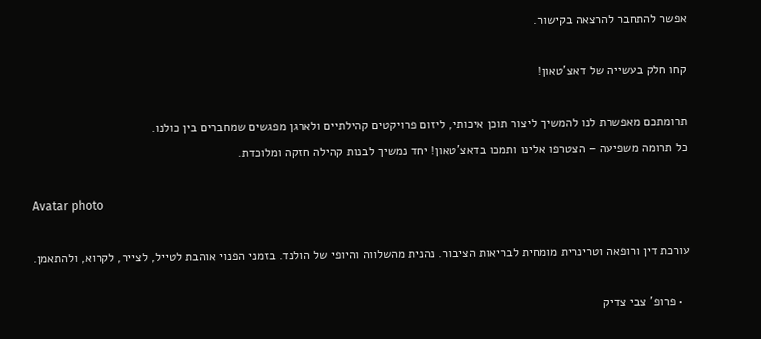אפשר להתחבר להרצאה בקישור.

קחו חלק בעשייה של דאצ'טאון!

תרומתכם מאפשרת לנו להמשיך ליצור תוכן איכותי, ליזום פרויקטים קהילתיים ולארגן מפגשים שמחברים בין כולנו.
כל תרומה משפיעה – הצטרפו אלינו ותמכו בדאצ'טאון! יחד נמשיך לבנות קהילה חזקה ומלוכדת.

Avatar photo

עורכת דין ורופאה וטרינרית מומחית לבריאות הציבור. נהנית מהשלווה והיופי של הולנד. בזמני הפנוי אוהבת לטייל, לצייר, לקרוא, ולהתאמן.

  • פרופ' צבי צדיק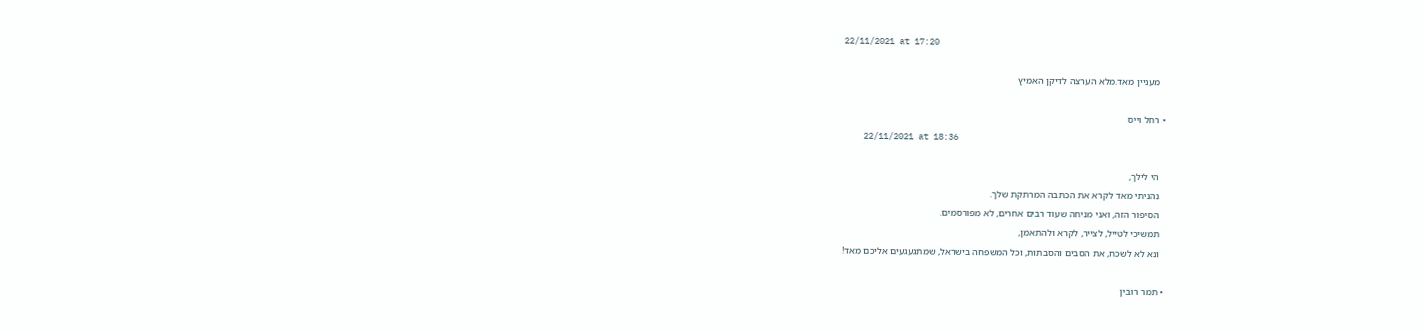22/11/2021 at 17:20

    מעניין מאד.מלא הערצה לדיקן האמיץ

  • רחל וייס
    22/11/2021 at 18:36

    הי לילך,
    נהניתי מאד לקרא את הכתבה המרתקת שלך.
    הסיפור הזה, ואני מניחה שעוד רבים אחרים, לא מפורסמים.
    תמשיכי לטייל, לצייר, לקרא ולהתאמן,
    ונא לא לשכח, את הסבים והסבתות, וכל המשפחה בישראל, שמתגעגעים אליכם מאד!

  • תמר רובין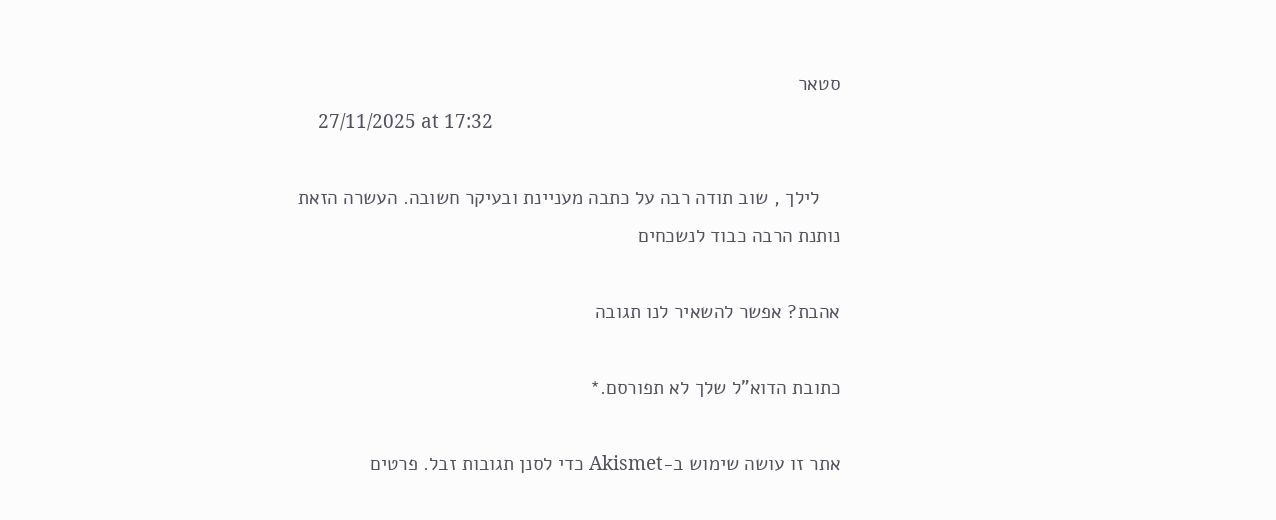סטאר
    27/11/2025 at 17:32

    לילך , שוב תודה רבה על כתבה מעניינת ובעיקר חשובה. העשרה הזאת נותנת הרבה כבוד לנשכחים

אהבת? אפשר להשאיר לנו תגובה

כתובת הדוא"ל שלך לא תפורסם.*

אתר זו עושה שימוש ב-Akismet כדי לסנן תגובות זבל. פרטים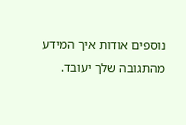נוספים אודות איך המידע מהתגובה שלך יעובד.